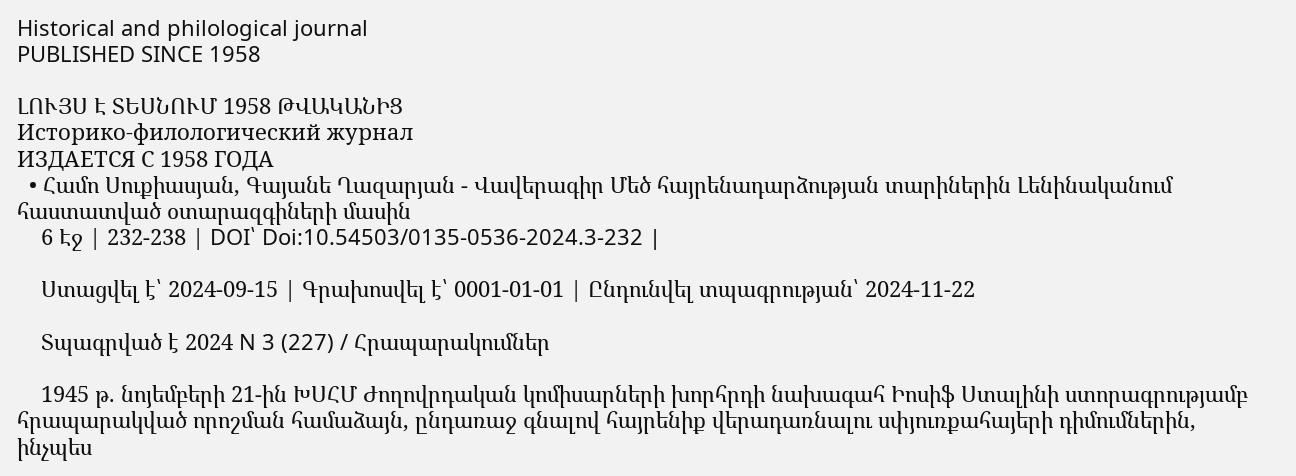Historical and philological journal
PUBLISHED SINCE 1958

ԼՈՒՅՍ Է ՏԵՍՆՈՒՄ 1958 ԹՎԱԿԱՆԻՑ
Историко-филологический журнал
ИЗДАЕТСЯ С 1958 ГОДА
  • Համո Սուքիասյան, Գայանե Ղազարյան - Վավերագիր Մեծ հայրենադարձության տարիներին Լենինականում հաստատված օտարազգիների մասին
    6 Էջ | 232-238 | DOI՝ Doi:10.54503/0135-0536-2024.3-232 |

    Ստացվել է՝ 2024-09-15 | Գրախոսվել է՝ 0001-01-01 | Ընդունվել տպագրության՝ 2024-11-22

    Տպագրված է 2024 N 3 (227) / Հրապարակումներ

    1945 թ. նոյեմբերի 21-ին ԽՍՀՄ Ժողովրդական կոմիսարների խորհրդի նախագահ Իոսիֆ Ստալինի ստորագրությամբ հրապարակված որոշման համաձայն, ընդառաջ գնալով հայրենիք վերադառնալու սփյուռքահայերի դիմումներին, ինչպես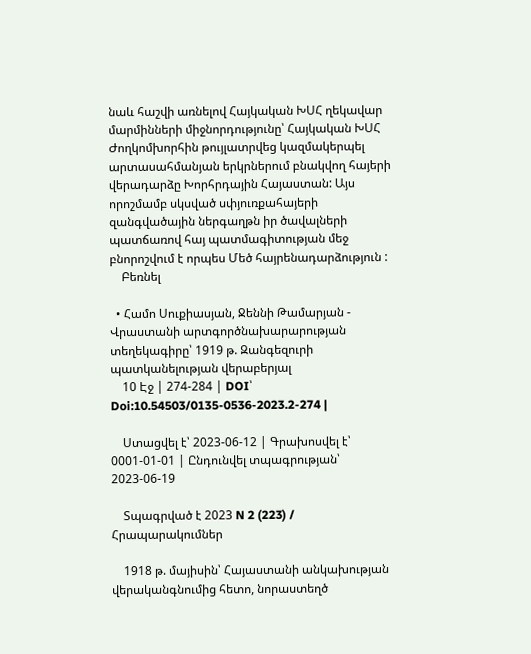նաև հաշվի առնելով Հայկական ԽՍՀ ղեկավար մարմինների միջնորդությունը՝ Հայկական ԽՍՀ Ժողկոմխորհին թույլատրվեց կազմակերպել արտասահմանյան երկրներում բնակվող հայերի վերադարձը Խորհրդային Հայաստան: Այս որոշմամբ սկսված սփյուռքահայերի զանգվածային ներգաղթն իր ծավալների պատճառով հայ պատմագիտության մեջ բնորոշվում է որպես Մեծ հայրենադարձություն :
    Բեռնել

  • Համո Սուքիասյան, Ջեննի Թամարյան - Վրաստանի արտգործնախարարության տեղեկագիրը՝ 1919 թ. Զանգեզուրի պատկանելության վերաբերյալ
    10 Էջ | 274-284 | DOI՝ Doi:10.54503/0135-0536-2023.2-274 |

    Ստացվել է՝ 2023-06-12 | Գրախոսվել է՝ 0001-01-01 | Ընդունվել տպագրության՝ 2023-06-19

    Տպագրված է 2023 N 2 (223) / Հրապարակումներ

    1918 թ. մայիսին՝ Հայաստանի անկախության վերականգնումից հետո, նորաստեղծ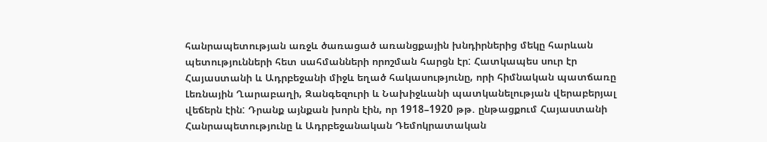հանրապետության առջև ծառացած առանցքային խնդիրներից մեկը հարևան պետությունների հետ սահմանների որոշման հարցն էր: Հատկապես սուր էր Հայաստանի և Ադրբեջանի միջև եղած հակասությունը, որի հիմնական պատճառը Լեռնային Ղարաբաղի, Զանգեզուրի և Նախիջևանի պատկանելության վերաբերյալ վեճերն էին: Դրանք այնքան խորն էին, որ 1918–1920 թթ. ընթացքում Հայաստանի Հանրապետությունը և Ադրբեջանական Դեմոկրատական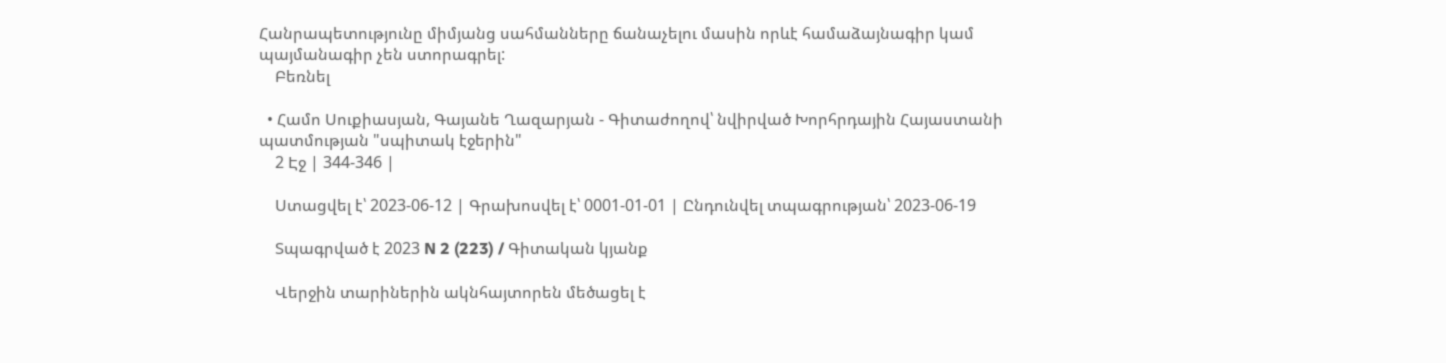Հանրապետությունը միմյանց սահմանները ճանաչելու մասին որևէ համաձայնագիր կամ պայմանագիր չեն ստորագրել:
    Բեռնել

  • Համո Սուքիասյան, Գայանե Ղազարյան - Գիտաժողով՝ նվիրված Խորհրդային Հայաստանի պատմության "սպիտակ էջերին"
    2 Էջ | 344-346 |

    Ստացվել է՝ 2023-06-12 | Գրախոսվել է՝ 0001-01-01 | Ընդունվել տպագրության՝ 2023-06-19

    Տպագրված է 2023 N 2 (223) / Գիտական կյանք

    Վերջին տարիներին ակնհայտորեն մեծացել է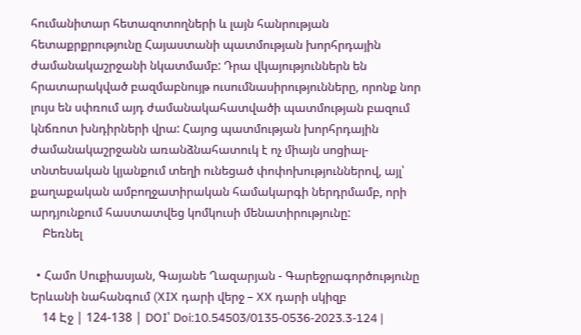հումանիտար հետազոտողների և լայն հանրության հետաքրքրությունը Հայաստանի պատմության խորհրդային ժամանակաշրջանի նկատմամբ: Դրա վկայություններն են հրատարակված բազմաբնույթ ուսումնասիրությունները, որոնք նոր լույս են սփռում այդ ժամանակահատվածի պատմության բազում կնճռոտ խնդիրների վրա: Հայոց պատմության խորհրդային ժամանակաշրջանն առանձնահատուկ է ոչ միայն սոցիալ-տնտեսական կյանքում տեղի ունեցած փոփոխություններով, այլ՝ քաղաքական ամբողջատիրական համակարգի ներդրմամբ, որի արդյունքում հաստատվեց կոմկուսի մենատիրությունը:
    Բեռնել

  • Համո Սուքիասյան, Գայանե Ղազարյան - Գարեջրագործությունը Երևանի նահանգում (XIX դարի վերջ – XX դարի սկիզբ
    14 Էջ | 124-138 | DOI՝ Doi:10.54503/0135-0536-2023.3-124 |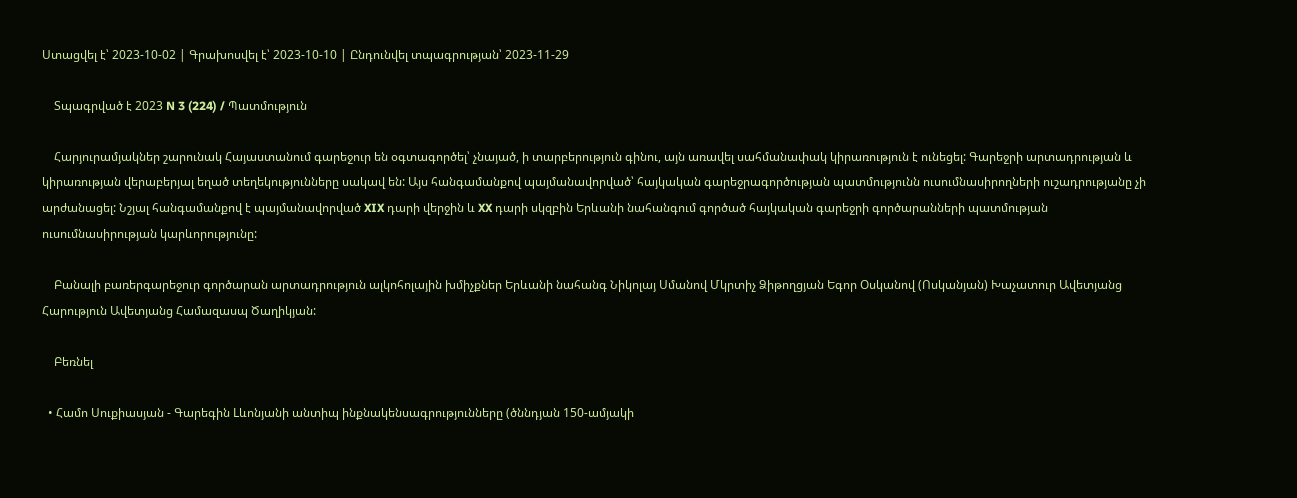Ստացվել է՝ 2023-10-02 | Գրախոսվել է՝ 2023-10-10 | Ընդունվել տպագրության՝ 2023-11-29

    Տպագրված է 2023 N 3 (224) / Պատմություն

    Հարյուրամյակներ շարունակ Հայաստանում գարեջուր են օգտագործել՝ չնայած, ի տարբերություն գինու, այն առավել սահմանափակ կիրառություն է ունեցել: Գարեջրի արտադրության և կիրառության վերաբերյալ եղած տեղեկությունները սակավ են: Այս հանգամանքով պայմանավորված՝ հայկական գարեջրագործության պատմությունն ուսումնասիրողների ուշադրությանը չի արժանացել: Նշյալ հանգամանքով է պայմանավորված XIX դարի վերջին և XX դարի սկզբին Երևանի նահանգում գործած հայկական գարեջրի գործարանների պատմության ուսումնասիրության կարևորությունը:

    Բանալի բառերգարեջուր գործարան արտադրություն ալկոհոլային խմիչքներ Երևանի նահանգ Նիկոլայ Սմանով Մկրտիչ Ձիթողցյան Եգոր Օսկանով (Ոսկանյան) Խաչատուր Ավետյանց Հարություն Ավետյանց Համազասպ Ծաղիկյան:

    Բեռնել

  • Համո Սուքիասյան - Գարեգին Lևոնյանի անտիպ ինքնակենսագրությունները (ծննդյան 150-ամյակի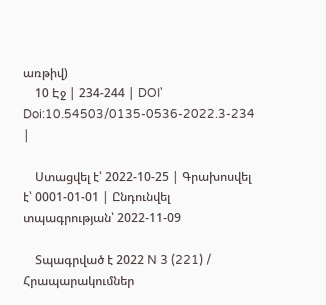առթիվ)
    10 Էջ | 234-244 | DOI՝ Doi:10.54503/0135-0536-2022.3-234 |

    Ստացվել է՝ 2022-10-25 | Գրախոսվել է՝ 0001-01-01 | Ընդունվել տպագրության՝ 2022-11-09

    Տպագրված է 2022 N 3 (221) / Հրապարակումներ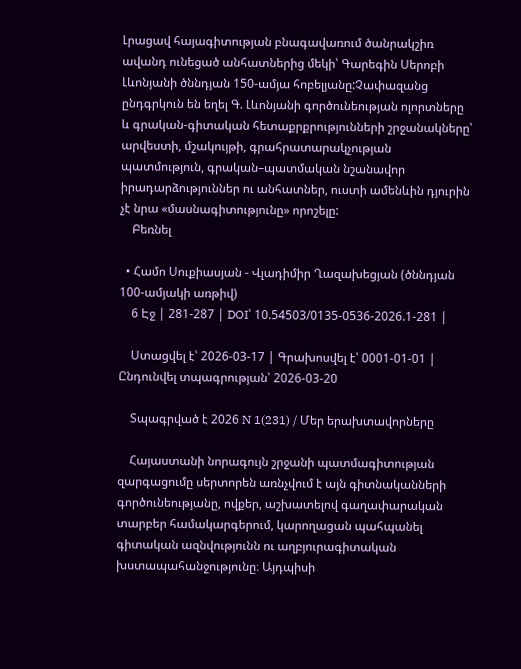Լրացավ հայագիտության բնագավառում ծանրակշիռ ավանդ ունեցած անհատներից մեկի՝ Գարեգին Սերոբի Լևոնյանի ծննդյան 150-ամյա հոբելյանը:Չափազանց ընդգրկուն են եղել Գ. Լևոնյանի գործունեության ոլորտները և գրական-գիտական հետաքրքրությունների շրջանակները՝ արվեստի, մշակույթի, գրահրատարակչության պատմություն, գրական–պատմական նշանավոր իրադարձություններ ու անհատներ, ուստի ամենևին դյուրին չէ նրա «մասնագիտությունը» որոշելը:
    Բեռնել

  • Համո Սուքիասյան - Վլադիմիր Ղազախեցյան (ծննդյան 100-ամյակի առթիվ)
    6 Էջ | 281-287 | DOI՝ 10.54503/0135-0536-2026.1-281 |

    Ստացվել է՝ 2026-03-17 | Գրախոսվել է՝ 0001-01-01 | Ընդունվել տպագրության՝ 2026-03-20

    Տպագրված է 2026 N 1(231) / Մեր երախտավորները

    Հայաստանի նորագույն շրջանի պատմագիտության զարգացումը սերտորեն առնչվում է այն գիտնականների գործունեությանը, ովքեր, աշխատելով գաղափարական տարբեր համակարգերում, կարողացան պահպանել գիտական ազնվությունն ու աղբյուրագիտական խստապահանջությունը։ Այդպիսի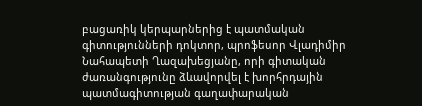բացառիկ կերպարներից է պատմական գիտությունների դոկտոր, պրոֆեսոր Վլադիմիր Նահապետի Ղազախեցյանը, որի գիտական ժառանգությունը ձևավորվել է խորհրդային պատմագիտության գաղափարական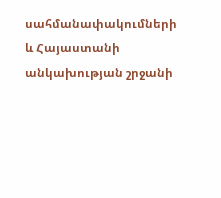սահմանափակումների և Հայաստանի անկախության շրջանի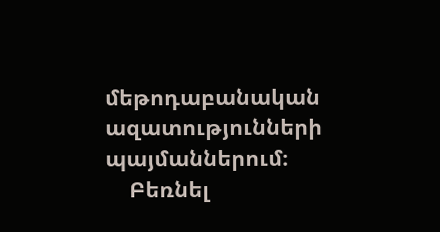մեթոդաբանական ազատությունների պայմաններում։
    Բեռնել